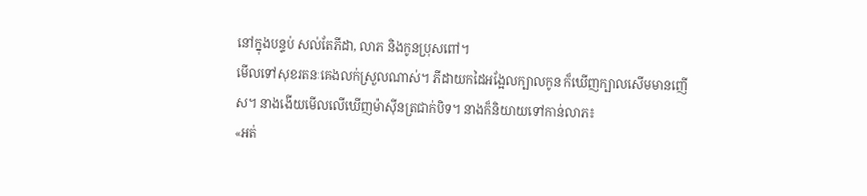នៅក្នុងបន្ទប់ សល់តែភីដា, លាភ និងកូនប្រុសពៅ។
មើលទៅសុខរតនៈគេងលក់ស្រួលណាស់។ ភីដាយកដៃអង្អែលក្បាលកូន ក៏ឃើញក្បាលសើមមានញើស។ នាងងើយមើលលើឃើញម៉ាស៊ីនត្រជាក់បិទ។ នាងក៏និយាយទៅកាន់លាភ៖
«អត់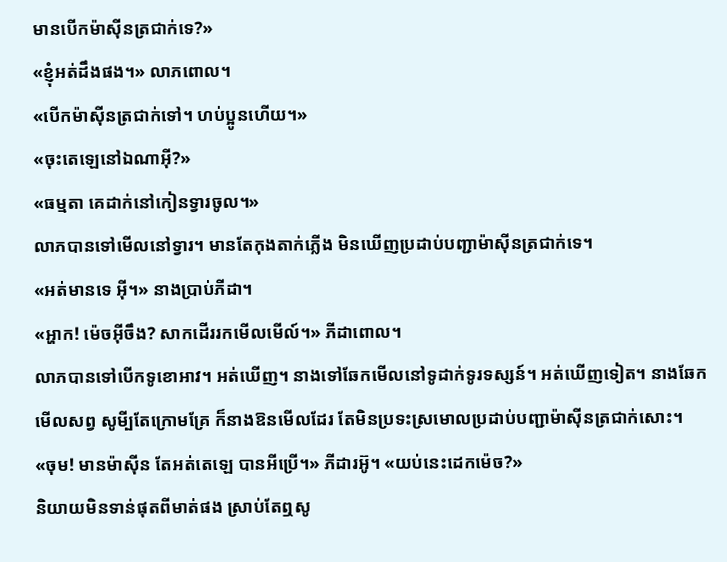មានបើកម៉ាស៊ីនត្រជាក់ទេ?»
«ខ្ញុំអត់ដឹងផង។» លាភពោល។
«បើកម៉ាស៊ីនត្រជាក់ទៅ។ ហប់ប្អូនហើយ។»
«ចុះតេឡេនៅឯណាអ៊ី?»
«ធម្មតា គេដាក់នៅកៀនទ្វារចូល។»
លាភបានទៅមើលនៅទ្វារ។ មានតែកុងតាក់ភ្លើង មិនឃើញប្រដាប់បញ្ជាម៉ាស៊ីនត្រជាក់ទេ។
«អត់មានទេ អ៊ី។» នាងប្រាប់ភីដា។
«អ្ហាក! ម៉េចអ៊ីចឹង? សាកដើររកមើលមើល៍។» ភីដាពោល។
លាភបានទៅបើកទូខោអាវ។ អត់ឃើញ។ នាងទៅឆែកមើលនៅទូដាក់ទូរទស្សន៍។ អត់ឃើញទៀត។ នាងឆែកមើលសព្វ សូមី្បតែក្រោមគ្រែ ក៏នាងឱនមើលដែរ តែមិនប្រទះស្រមោលប្រដាប់បញ្ជាម៉ាស៊ីនត្រជាក់សោះ។
«ចុម! មានម៉ាស៊ីន តែអត់តេឡេ បានអីប្រើ។» ភីដារអ៊ូ។ «យប់នេះដេកម៉េច?»
និយាយមិនទាន់ផុតពីមាត់ផង ស្រាប់តែឮសូ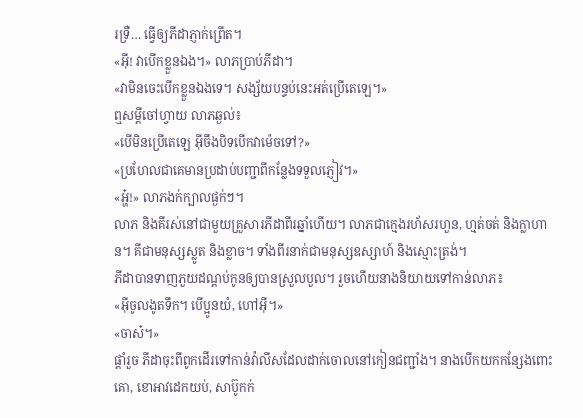រទ្រឺ… ធ្វើឲ្យភីដាភ្ញាក់ព្រើត។
«អ៊ី! វាបើកខ្លួនឯង។» លាភប្រាប់ភីដា។
«វាមិនចេះបើកខ្លួនឯងទេ។ សង្ស័យបន្ទប់នេះអត់ប្រើតេឡេ។»
ឮសម្តីចៅហ្វាយ លាភឆ្ងល់៖
«បើមិនប្រើតេឡេ អ៊ីចឹងបិទបើកវាម៉េចទៅ?»
«ប្រហែលជាគេមានប្រដាប់បញ្ជាពីកន្លែងទទួលភ្ញៀវ។»
«អ្ហ៎!» លាភងក់ក្បាលផ្ងក់ៗ។
លាភ និងគីរស់នៅជាមួយគ្រួសារភីដាពីរឆ្នាំហើយ។ លាភជាក្មេងរហ័សរហួន, ហ្មត់ចត់ និងក្លាហាន។ គីជាមនុស្សស្លូត និងខ្លាច។ ទាំងពីរនាក់ជាមនុស្សឧស្សាហ៍ និងស្មោះត្រង់។
ភីដាបានទាញភួយដណ្តប់កូនឲ្យបានស្រួលបួល។ រួចហើយនាងនិយាយទៅកាន់លាភ៖
«អ៊ីចូលងូតទឹក។ បើប្អូនយំ, ហៅអ៊ី។»
«ចាស៎។»
ផ្តាំរួច ភីដាចុះពីពូកដើរទៅកាន់វ៉ាលីសដែលដាក់ចោលនៅកៀនជញ្ជាំង។ នាងបើកយកកន្សែងពោះគោ, ខោអាវដេកយប់, សាប៊ូកក់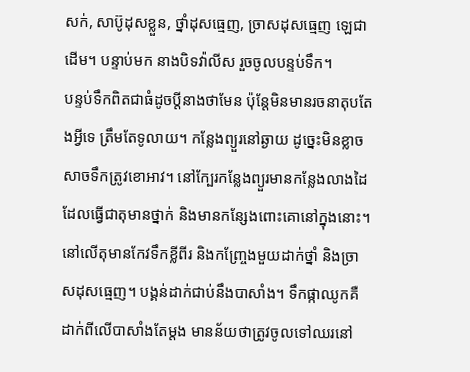សក់, សាប៊ូដុសខ្លួន, ថ្នាំដុសធ្មេញ, ច្រាសដុសធ្មេញ ឡេជាដើម។ បន្ទាប់មក នាងបិទវ៉ាលីស រួចចូលបន្ទប់ទឹក។
បន្ទប់ទឹកពិតជាធំដូចប្តីនាងថាមែន ប៉ុន្តែមិនមានរចនាតុបតែងអ្វីទេ ត្រឹមតែទូលាយ។ កន្លែងព្យួរនៅឆ្ងាយ ដូច្នេះមិនខ្លាចសាចទឹកត្រូវខោអាវ។ នៅក្បែរកន្លែងព្យួរមានកន្លែងលាងដៃដែលធ្វើជាតុមានថ្នាក់ និងមានកន្សែងពោះគោនៅក្នុងនោះ។ នៅលើតុមានកែវទឹកខ្លីពីរ និងកញ្ច្រែងមួយដាក់ថ្នាំ និងច្រាសដុសធ្មេញ។ បង្គន់ដាក់ជាប់នឹងបាសាំង។ ទឹកផ្កាឈូកគឺដាក់ពីលើបាសាំងតែម្តង មានន័យថាត្រូវចូលទៅឈរនៅ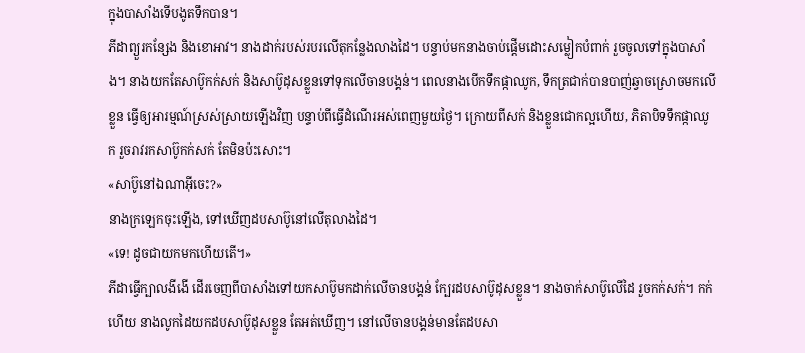ក្នុងបាសាំងទើបងូតទឹកបាន។
ភីដាព្យួរកន្សែង និងខោអាវ។ នាងដាក់របស់របរលើតុកន្លែងលាងដៃ។ បន្ទាប់មកនាងចាប់ផ្តើមដោះសម្លៀកបំពាក់ រួចចូលទៅក្នុងបាសាំង។ នាងយកតែសាប៊ូកក់សក់ និងសាប៊ូដុសខ្លួនទៅទុកលើចានបង្គន់។ ពេលនាងបើកទឹកផ្កាឈូក, ទឹកត្រជាក់បានបាញ់ឆ្វាចស្រោចមកលើខ្លួន ធ្វើឲ្យអារម្មណ៍ស្រស់ស្រាយឡើងវិញ បន្ទាប់ពីធ្វើដំណើរអស់ពេញមួយថ្ងៃ។ ក្រោយពីសក់ និងខ្លួនជោកល្អហើយ, ភិតាបិទទឹកផ្កាឈូក រួចរាវរកសាប៊ូកក់សក់ តែមិនប៉ះសោះ។
«សាប៊ូនៅឯណាអ៊ីចេះ?»
នាងក្រឡេកចុះឡើង, ទៅឃើញដបសាប៊ូនៅលើតុលាងដៃ។
«ទេ! ដូចជាយកមកហើយតើ។»
ភីដាធ្វើក្បាលងីងើ ដើរចេញពីបាសាំងទៅយកសាប៊ូមកដាក់លើចានបង្គន់ ក្បែរដបសាប៊ូដុសខ្លួន។ នាងចាក់សាប៊ូលើដៃ រួចកក់សក់។ កក់ហើយ នាងលូកដៃយកដបសាប៊ូដុសខ្លួន តែអត់ឃើញ។ នៅលើចានបង្គន់មានតែដបសា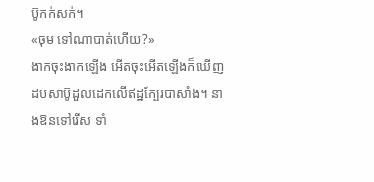ប៊ូកក់សក់។
«ចុម ទៅណាបាត់ហើយ?»
ងាកចុះងាកឡើង អើតចុះអើតឡើងក៏ឃើញដបសាប៊ូដួលដេកលើឥដ្ឋក្បែរបាសាំង។ នាងឱនទៅរើស ទាំ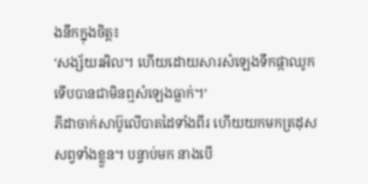ងនឹកក្នុងចិត្ត៖
‘សង្ស័យរអិល។ ហើយដោយសារសំឡេងទឹកផ្កាឈូក ទើបបានជាមិនឮសំឡេងធ្លាក់។’
ភីដាចាក់សាប៊ូលើបាតដៃទាំងពីរ ហើយយកមកត្រដុសសព្វទាំងខ្លួន។ បន្ទាប់មក នាងបើ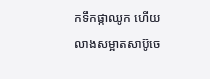កទឹកផ្កាឈូក ហើយលាងសម្អាតសាប៊ូចេ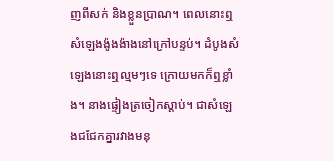ញពីសក់ និងខ្លួនប្រាណ។ ពេលនោះឮសំឡេងង៉ូងង៉ាងនៅក្រៅបន្ទប់។ ដំបូងសំឡេងនោះឮល្មមៗទេ ក្រោយមកក៏ឮខ្លាំង។ នាងផ្ទៀងត្រចៀកស្តាប់។ ជាសំឡេងជជែកគ្នារវាងមនុ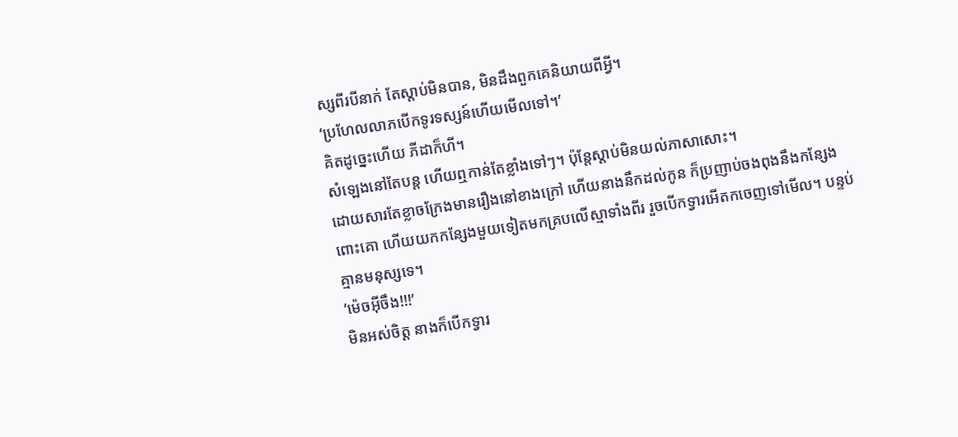ស្សពីរបីនាក់ តែស្តាប់មិនបាន, មិនដឹងពួកគេនិយាយពីអ្វី។
‘ប្រហែលលាភបើកទូរទស្សន៍ហើយមើលទៅ។’
គិតដូច្នេះហើយ ភីដាក៏ហី។
សំឡេងនៅតែបន្ត ហើយឮកាន់តែខ្លាំងទៅៗ។ ប៉ុន្តែស្តាប់មិនយល់ភាសាសោះ។
ដោយសារតែខ្លាចក្រែងមានរឿងនៅខាងក្រៅ ហើយនាងនឹកដល់កូន ក៏ប្រញាប់ចងពុងនឹងកន្សែងពោះគោ ហើយយកកន្សែងមួយទៀតមកគ្របលើស្មាទាំងពីរ រួចបើកទ្វារអើតកចេញទៅមើល។ បន្ទប់គ្មានមនុស្សទេ។
‘ម៉េចអ៊ីចឹង!!!’
មិនអស់ចិត្ត នាងក៏បើកទ្វារ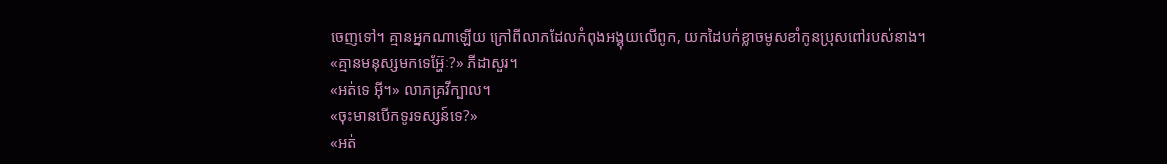ចេញទៅ។ គ្មានអ្នកណាឡើយ ក្រៅពីលាភដែលកំពុងអង្គុយលើពូក, យកដៃបក់ខ្លាចមូសខាំកូនប្រុសពៅរបស់នាង។
«គ្មានមនុស្សមកទេអ្ហ៊ែៈ?» ភីដាសួរ។
«អត់ទេ អ៊ី។» លាភគ្រវីក្បាល។
«ចុះមានបើកទូរទស្សន៍ទេ?»
«អត់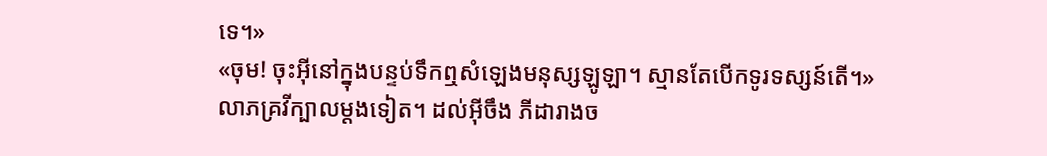ទេ។»
«ចុម! ចុះអ៊ីនៅក្នុងបន្ទប់ទឹកឮសំឡេងមនុស្សឡូឡា។ ស្មានតែបើកទូរទស្សន៍តើ។»
លាភគ្រវីក្បាលម្តងទៀត។ ដល់អ៊ីចឹង ភីដារាងច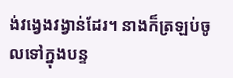ង់វង្វេងវង្វាន់ដែរ។ នាងក៏ត្រឡប់ចូលទៅក្នុងបន្ទ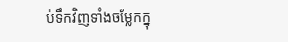ប់ទឹកវិញទាំងចម្លែកក្នុ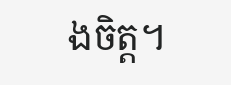ងចិត្ត។